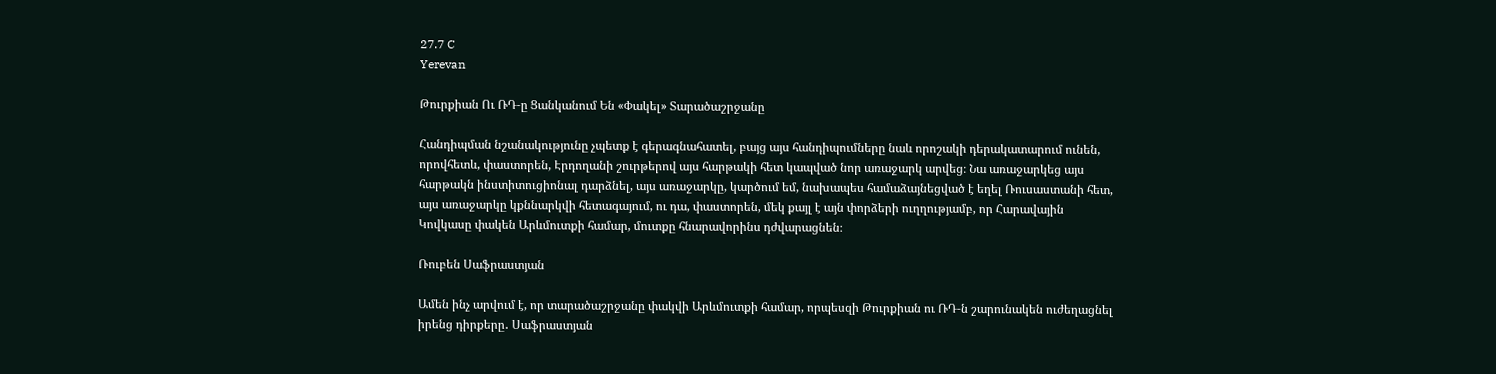27.7 C
Yerevan

Թուրքիան Ու ՌԴ‑ը Ցանկանում Են «Փակել» Տարածաշրջանը

Հանդիպման նշանակությունը չպետք է գերագնահատել, բայց այս հանդիպումները նաև որոշակի դերակատարում ունեն, որովհետև, փաստորեն, Էրդողանի շուրթերով այս հարթակի հետ կապված նոր առաջարկ արվեց։ Նա առաջարկեց այս հարթակն ինստիտուցիոնալ դարձնել, այս առաջարկը, կարծում եմ, նախապես համաձայնեցված է եղել Ռուսաստանի հետ, այս առաջարկը կքննարկվի հետագայում, ու դա, փաստորեն, մեկ քայլ է այն փորձերի ուղղությամբ, որ Հարավային Կովկասը փակեն Արևմուտքի համար, մուտքը հնարավորինս դժվարացնեն։

Ռուբեն Սաֆրաստյան

Ամեն ինչ արվում է, որ տարածաշրջանը փակվի Արևմուտքի համար, որպեսզի Թուրքիան ու ՌԴ‑ն շարունակեն ուժեղացնել իրենց դիրքերը․ Սաֆրաստյան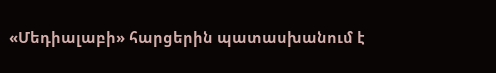«Մեդիալաբի» հարցերին պատասխանում է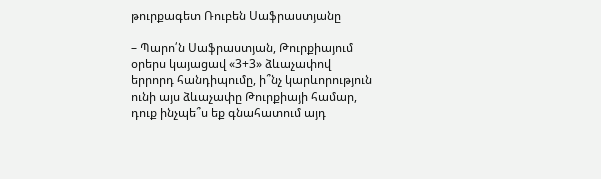թուրքագետ Ռուբեն Սաֆրաստյանը

– Պարո՛ն Սաֆրաստյան, Թուրքիայում օրերս կայացավ «3+3» ձևաչափով երրորդ հանդիպումը, ի՞նչ կարևորություն ունի այս ձևաչափը Թուրքիայի համար, դուք ինչպե՞ս եք գնահատում այդ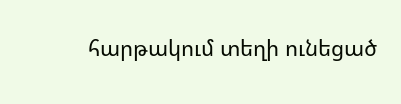հարթակում տեղի ունեցած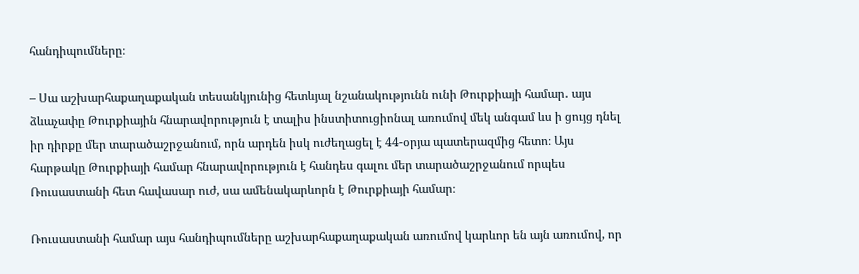հանդիպումները։

– Սա աշխարհաքաղաքական տեսանկյունից հետևյալ նշանակությունն ունի Թուրքիայի համար․ այս ձևաչափը Թուրքիային հնարավորություն է տալիս ինստիտուցիոնալ առումով մեկ անգամ ևս ի ցույց դնել իր դիրքը մեր տարածաշրջանում, որն արդեն իսկ ուժեղացել է 44-օրյա պատերազմից հետո։ Այս հարթակը Թուրքիայի համար հնարավորություն է հանդես գալու մեր տարածաշրջանում որպես Ռուսաստանի հետ հավասար ուժ, սա ամենակարևորն է Թուրքիայի համար։

Ռուսաստանի համար այս հանդիպումները աշխարհաքաղաքական առումով կարևոր են այն առումով, որ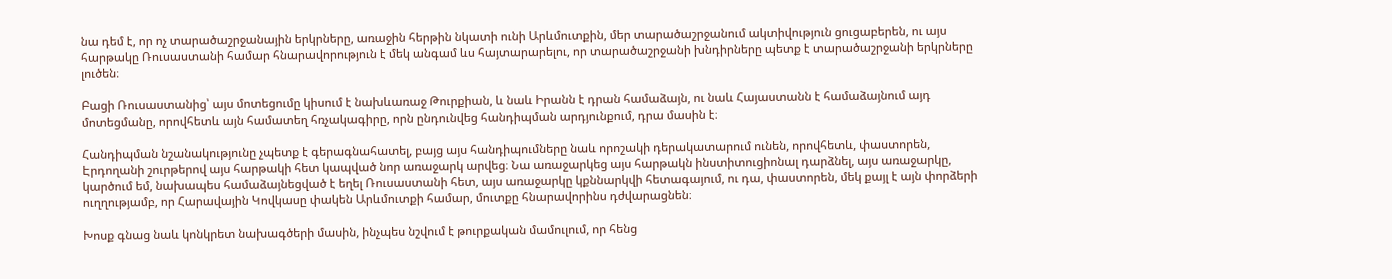նա դեմ է, որ ոչ տարածաշրջանային երկրները, առաջին հերթին նկատի ունի Արևմուտքին, մեր տարածաշրջանում ակտիվություն ցուցաբերեն, ու այս հարթակը Ռուսաստանի համար հնարավորություն է մեկ անգամ ևս հայտարարելու, որ տարածաշրջանի խնդիրները պետք է տարածաշրջանի երկրները լուծեն։

Բացի Ռուսաստանից՝ այս մոտեցումը կիսում է նախևառաջ Թուրքիան, և նաև Իրանն է դրան համաձայն, ու նաև Հայաստանն է համաձայնում այդ մոտեցմանը, որովհետև այն համատեղ հռչակագիրը, որն ընդունվեց հանդիպման արդյունքում, դրա մասին է։

Հանդիպման նշանակությունը չպետք է գերագնահատել, բայց այս հանդիպումները նաև որոշակի դերակատարում ունեն, որովհետև, փաստորեն, Էրդողանի շուրթերով այս հարթակի հետ կապված նոր առաջարկ արվեց։ Նա առաջարկեց այս հարթակն ինստիտուցիոնալ դարձնել, այս առաջարկը, կարծում եմ, նախապես համաձայնեցված է եղել Ռուսաստանի հետ, այս առաջարկը կքննարկվի հետագայում, ու դա, փաստորեն, մեկ քայլ է այն փորձերի ուղղությամբ, որ Հարավային Կովկասը փակեն Արևմուտքի համար, մուտքը հնարավորինս դժվարացնեն։

Խոսք գնաց նաև կոնկրետ նախագծերի մասին, ինչպես նշվում է թուրքական մամուլում, որ հենց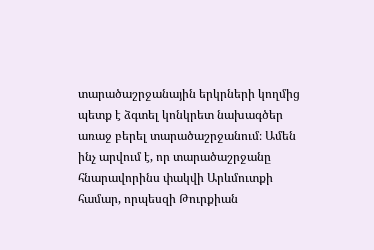տարածաշրջանային երկրների կողմից պետք է ձգտել կոնկրետ նախագծեր առաջ բերել տարածաշրջանում։ Ամեն ինչ արվում է, որ տարածաշրջանը հնարավորինս փակվի Արևմուտքի համար, որպեսզի Թուրքիան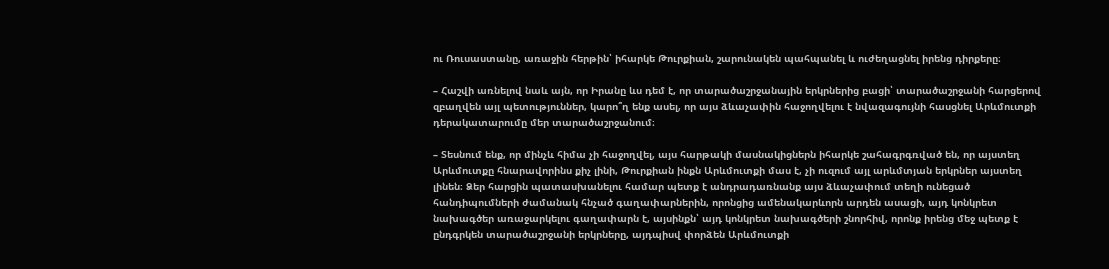ու Ռուսաստանը, առաջին հերթին՝ իհարկե Թուրքիան, շարունակեն պահպանել և ուժեղացնել իրենց դիրքերը։

– Հաշվի առնելով նաև այն, որ Իրանը ևս դեմ է, որ տարածաշրջանային երկրներից բացի՝ տարածաշրջանի հարցերով զբաղվեն այլ պետություններ, կարո՞ղ ենք ասել, որ այս ձևաչափին հաջողվելու է նվազագույնի հասցնել Արևմուտքի դերակատարումը մեր տարածաշրջանում։

– Տեսնում ենք, որ մինչև հիմա չի հաջողվել, այս հարթակի մասնակիցներն իհարկե շահագրգռված են, որ այստեղ Արևմուտքը հնարավորինս քիչ լինի, Թուրքիան ինքն Արևմուտքի մաս է, չի ուզում այլ արևմտյան երկրներ այստեղ լինեն։ Ձեր հարցին պատասխանելու համար պետք է անդրադառնանք այս ձևաչափում տեղի ունեցած հանդիպումների ժամանակ հնչած գաղափարներին, որոնցից ամենակարևորն արդեն ասացի, այդ կոնկրետ նախագծեր առաջարկելու գաղափարն է, այսինքն՝ այդ կոնկրետ նախագծերի շնորհիվ, որոնք իրենց մեջ պետք է ընդգրկեն տարածաշրջանի երկրները, այդպիսվ փորձեն Արևմուտքի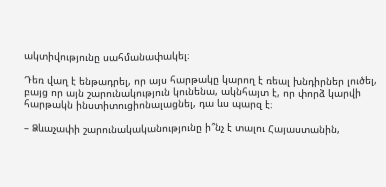ակտիվությունը սահմանափակել։

Դեռ վաղ է ենթադրել, որ այս հարթակը կարող է ռեալ խնդիրներ լուծել, բայց որ այն շարունակություն կունենա, ակնհայտ է, որ փորձ կարվի հարթակն ինստիտուցիոնալացնել, դա ևս պարզ է։

– Ձևաչափի շարունակականությունը ի՞նչ է տալու Հայաստանին,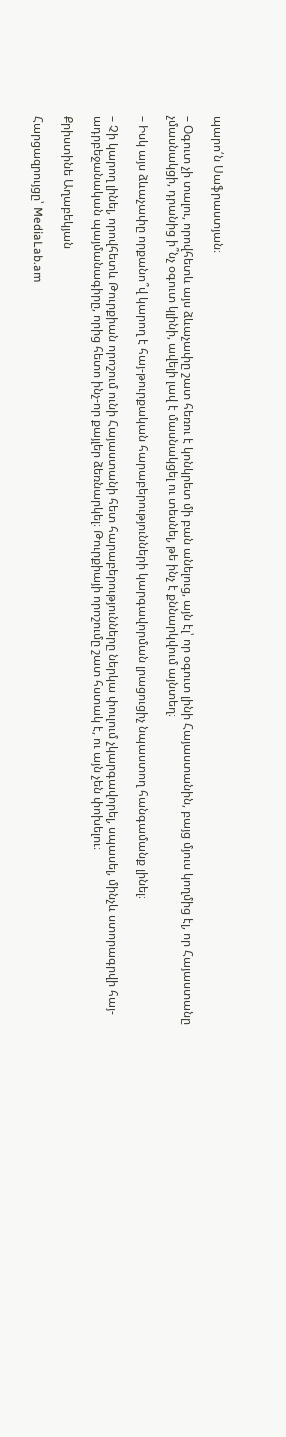պարո՛ն Սաֆրաստյան։

– Օգուտ չի տալու, որովհետև այս ձևաչափը շատ հեռու է կոնկրետ մի բան անելուց, այն էլ՝ որ օգուտ լինի Հայաստանին, բայց մյուս կողմից էլ, որ Հայաստանը չմասնակցի, դրանից ի՞նչ օգուտ կլինի, ավելի լավ է մասնակցել ու տեսնել, թե ինչ է քննարկվում այնտեղ։

– Իսկ այս ձևաչափը որքանո՞վ կարող է հայ-թուրքական հարաբերությունների կարգավորման լրացուցիչ նպաստող հանգամանք լինել։

– Չի կարող լինել, որովհետև Թուրքիան որոշում ունի Հայաստանի հետ հարաբերությունները ներկա փուլում չկարգավորել, սպասել, մինչև ստորագրվի հայ-ադրբեջանական պայմանագիրը, որից հետո ինչ-որ քայլեր ձեռնարկել։ Թուրքիայի որոշումը շատ հստակ է, ու այն չեն փոխելու։

Քրիստինե Աղաբեկյան

Հարցազրույցը՝ MediaLab.am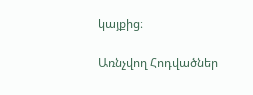կայքից։

Առնչվող Հոդվածներ